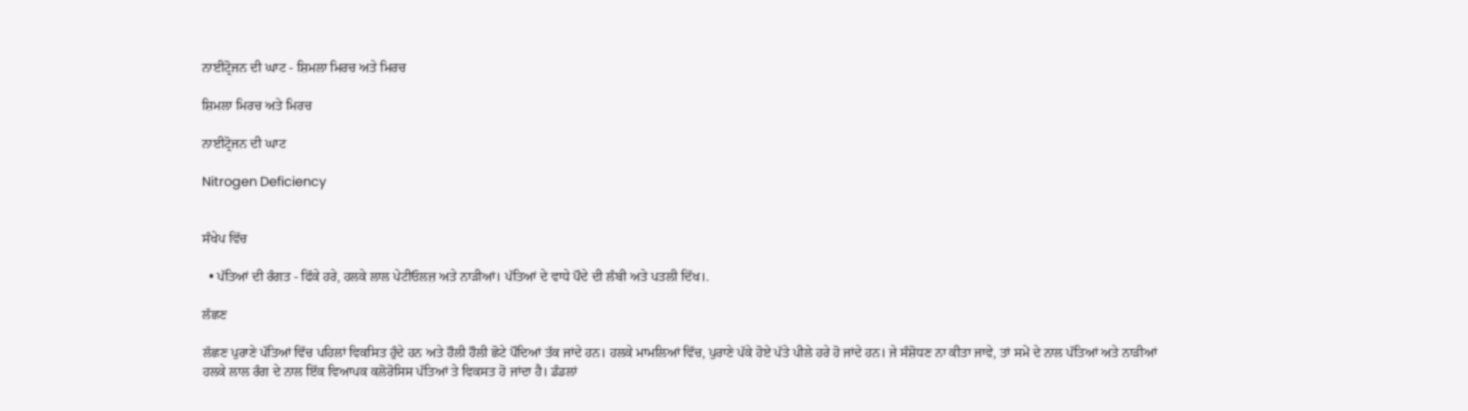ਨਾਈਟ੍ਰੋਜਨ ਦੀ ਘਾਟ - ਸ਼ਿਮਲਾ ਮਿਰਚ ਅਤੇ ਮਿਰਚ

ਸ਼ਿਮਲਾ ਮਿਰਚ ਅਤੇ ਮਿਰਚ

ਨਾਈਟ੍ਰੋਜਨ ਦੀ ਘਾਟ

Nitrogen Deficiency


ਸੰਖੇਪ ਵਿੱਚ

  • ਪੱਤਿਆਂ ਦੀ ਰੰਗਤ - ਫਿੱਕੇ ਹਰੇ, ਹਲਕੇ ਲਾਲ ਪੇਟੀਓਲਜ਼ ਅਤੇ ਨਾੜੀਆਂ। ਪੱਤਿਆਂ ਦੇ ਵਾਧੇ ਪੌਦੇ ਦੀ ਲੰਬੀ ਅਤੇ ਪਤਲੀ ਦਿੱਖ।.

ਲੱਛਣ

ਲੱਛਣ ਪੁਰਾਣੇ ਪੱਤਿਆਂ ਵਿੱਚ ਪਹਿਲਾਂ ਵਿਕਸਿਤ ਹੁੰਦੇ ਹਨ ਅਤੇ ਹੌਲੀ ਹੌਲੀ ਛੋਟੇ ਪੌਦਿਆਂ ਤੱਕ ਜਾਂਦੇ ਹਨ। ਹਲਕੇ ਮਾਮਲਿਆਂ ਵਿੱਚ, ਪੁਰਾਣੇ ਪੱਕੇ ਹੋਏ ਪੱਤੇ ਪੀਲੇ ਹਰੇ ਹੋ ਜਾਂਦੇ ਹਨ। ਜੇ ਸੰਸ਼ੋਧਣ ਨਾ ਕੀਤਾ ਜਾਵੇ, ਤਾਂ ਸਮੇਂ ਦੇ ਨਾਲ ਪੱਤਿਆਂ ਅਤੇ ਨਾੜੀਆਂ ਹਲਕੇ ਲਾਲ ਰੰਗ ਦੇ ਨਾਲ ਇੱਕ ਵਿਆਪਕ ਕਲੋਰੋਸਿਸ ਪੱਤਿਆਂ ਤੇ ਵਿਕਸਤ ਹੋ ਜਾਂਦਾ ਹੈ। ਡੰਡਲਾਂ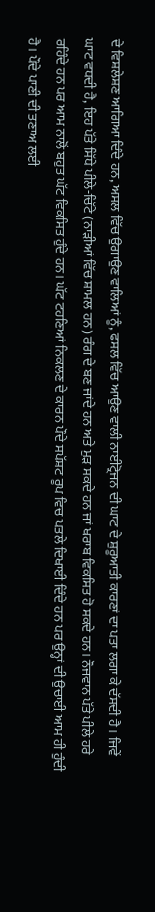ਦੇ ਵਿਸ਼ਲੇਸ਼ਣ ਆਗਿਆ ਦਿੰਦੇ ਹਨ, ਅਸਲ ਵਿੱਚ ਉਗਾਉਣ ਵਾਲਿਆਂ ਨੂੰ, ਫਸਲ ਵਿੱਚ ਆਉਣ ਵਾਲੀ ਨਾਈਟ੍ਰੋਜਨ ਦੀ ਘਾਟ ਦੇ ਸ਼ੁਰੂਆਤੀ ਕਾਰਣਾਂ ਦਾ ਪਤਾ ਲਗਾ ਕੇ ਦੱਸਦੀ ਹੈ। ਜਿਵੇਂ ਘਾਟ ਵਧਦੀ ਹੈ, ਇਹ ਪੱਤੇ ਸਿੱਧੇ ਪੀਲੇ-ਚਿੱਟੇ (ਨਾੜੀਆਂ ਵਿੱਚ ਸ਼ਾਮਲ ਹਨ) ਰੰਗ ਦੇ ਬਣ ਜਾਂਦੇ ਹਨ ਅਤੇ ਮੁੜ ਸਕਦੇ ਹਨ ਜਾਂ ਖਰਾਬ ਵਿਕਸਿਤ ਹੋ ਸਕਦੇ ਹਨ। ਨੌਜਵਾਨ ਪੱਤੇ ਪੀਲੇ ਹਰੇ ਰਹਿੰਦੇ ਹਨ ਪਰ ਆਮ ਨਾਲੋਂ ਬਹੁਤ ਘੱਟ ਵਿਕਸਿਤ ਹੁੰਦੇ ਹਨ। ਘੱਟ ਟਹਣਿਆਂ ਨਿਕਲਣ ਦੇ ਕਾਰਨ ਪੌਦੇ ਸਪੱਸ਼ਟ ਰੂਪ ਵਿਚ ਪਤਲੇ ਦਿਖਾਈ ਦਿੰਦੇ ਹਨ ਪਰ ਉਨ੍ਹਾਂ ਦੀ ਉਚਾਈ ਆਮ ਹੀ ਹੁੰਦੀ ਹੈ। ਪੌਦੇ ਪਾਣੀ ਦੀ ਤਣਾਅ ਲਈ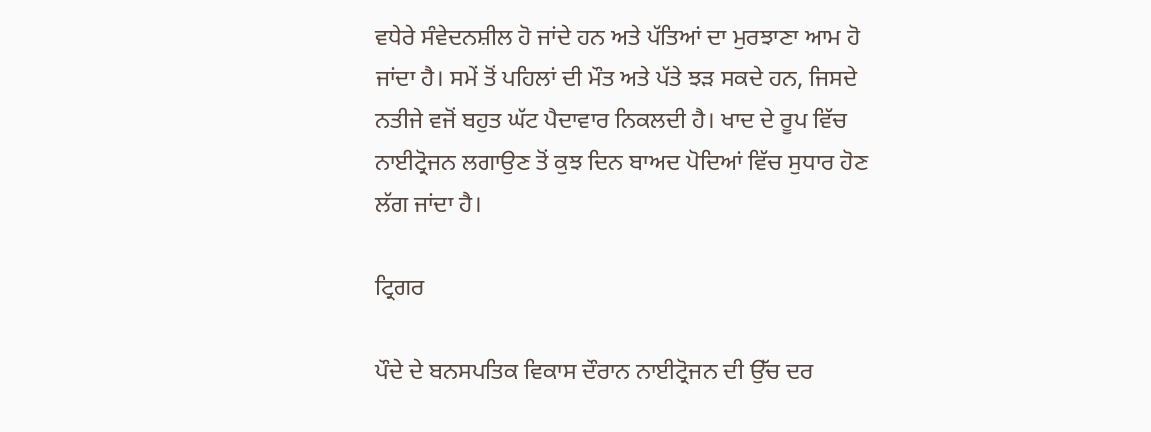ਵਧੇਰੇ ਸੰਵੇਦਨਸ਼ੀਲ ਹੋ ਜਾਂਦੇ ਹਨ ਅਤੇ ਪੱਤਿਆਂ ਦਾ ਮੁਰਝਾਣਾ ਆਮ ਹੋ ਜਾਂਦਾ ਹੈ। ਸਮੇਂ ਤੋਂ ਪਹਿਲਾਂ ਦੀ ਮੌਤ ਅਤੇ ਪੱਤੇ ਝੜ ਸਕਦੇ ਹਨ, ਜਿਸਦੇ ਨਤੀਜੇ ਵਜੋਂ ਬਹੁਤ ਘੱਟ ਪੈਦਾਵਾਰ ਨਿਕਲਦੀ ਹੈ। ਖਾਦ ਦੇ ਰੂਪ ਵਿੱਚ ਨਾਈਟ੍ਰੋਜਨ ਲਗਾਉਣ ਤੋਂ ਕੁਝ ਦਿਨ ਬਾਅਦ ਪੋਦਿਆਂ ਵਿੱਚ ਸੁਧਾਰ ਹੋਣ ਲੱਗ ਜਾਂਦਾ ਹੈ।

ਟ੍ਰਿਗਰ

ਪੌਦੇ ਦੇ ਬਨਸਪਤਿਕ ਵਿਕਾਸ ਦੌਰਾਨ ਨਾਈਟ੍ਰੋਜਨ ਦੀ ਉੱਚ ਦਰ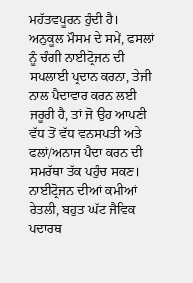ਮਹੱਤਵਪੂਰਨ ਹੁੰਦੀ ਹੈ। ਅਨੁਕੂਲ ਮੌਸਮ ਦੇ ਸਮੇਂ, ਫਸਲਾਂ ਨੂੰ ਚੰਗੀ ਨਾਈਟ੍ਰੋਜਨ ਦੀ ਸਪਲਾਈ ਪ੍ਰਦਾਨ ਕਰਨਾ, ਤੇਜੀ ਨਾਲ ਪੈਦਾਵਾਰ ਕਰਨ ਲਈ ਜਰੂਰੀ ਹੈ, ਤਾਂ ਜੋ ਉਹ ਆਪਣੀ ਵੱਧ ਤੋਂ ਵੱਧ ਵਨਸਪਤੀ ਅਤੇ ਫਲਾਂ/ਅਨਾਜ ਪੈਦਾ ਕਰਨ ਦੀ ਸਮਰੱਥਾ ਤੱਕ ਪਹੁੰਚ ਸਕਣ। ਨਾਈਟ੍ਰੋਜਨ ਦੀਆਂ ਕਮੀਆਂ ਰੇਤਲੀ, ਬਹੁਤ ਘੱਟ ਜੈਵਿਕ ਪਦਾਰਥ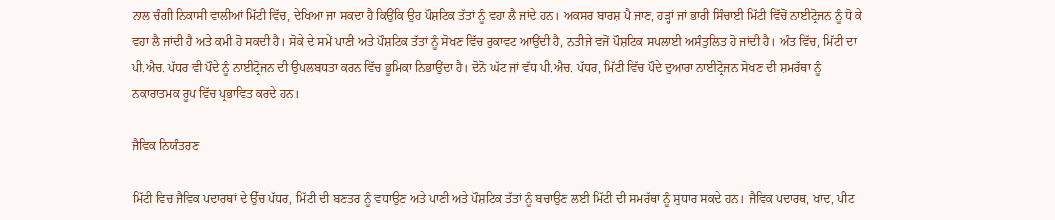ਨਾਲ ਚੰਗੀ ਨਿਕਾਸੀ ਵਾਲੀਆਂ ਮਿੱਟੀ ਵਿੱਚ, ਦੇਖਿਆ ਜਾ ਸਕਦਾ ਹੈ ਕਿਉਂਕਿ ਉਹ ਪੌਸ਼ਟਿਕ ਤੱਤਾਂ ਨੂੰ ਵਹਾ ਲੈ ਜਾਂਦੇ ਹਨ। ਅਕਸਰ ਬਾਰਸ਼ ਪੈ ਜਾਣ, ਹੜ੍ਹਾਂ ਜਾਂ ਭਾਰੀ ਸਿੰਚਾਈ ਮਿੱਟੀ ਵਿੱਚੋਂ ਨਾਈਟ੍ਰੋਜਨ ਨੂੰ ਧੋ ਕੇ ਵਹਾ ਲੈ ਜਾਂਦੀ ਹੈ ਅਤੇ ਕਮੀ ਹੋ ਸਕਦੀ ਹੈ। ਸੋਕੇ ਦੇ ਸਮੇਂ ਪਾਣੀ ਅਤੇ ਪੌਸ਼ਟਿਕ ਤੱਤਾਂ ਨੂੰ ਸੋਖਣ ਵਿੱਚ ਰੁਕਾਵਟ ਆਉਂਦੀ ਹੈ, ਨਤੀਜੇ ਵਜੋਂ ਪੌਸ਼ਟਿਕ ਸਪਲਾਈ ਅਸੰਤੁਲਿਤ ਹੋ ਜਾਂਦੀ ਹੈ। ਅੰਤ ਵਿੱਚ, ਮਿੱਟੀ ਦਾ ਪੀ.ਐਚ. ਪੱਧਰ ਵੀ ਪੌਦੇ ਨੂੰ ਨਾਈਟ੍ਰੋਜਨ ਦੀ ਉਪਲਬਧਤਾ ਕਰਨ ਵਿੱਚ ਭੂਮਿਕਾ ਨਿਭਾਉਂਦਾ ਹੈ। ਦੋਨੋ ਘੱਟ ਜਾਂ ਵੱਧ ਪੀ.ਐਚ. ਪੱਧਰ, ਮਿੱਟੀ ਵਿੱਚ ਪੌਦੇ ਦੁਆਰਾ ਨਾਈਟ੍ਰੋਜਨ ਸੋਖਣ ਦੀ ਸ਼ਮਰੱਥਾ ਨੂੰ ਨਕਾਰਾਤਮਕ ਰੂਪ ਵਿੱਚ ਪ੍ਰਭਾਵਿਤ ਕਰਦੇ ਹਨ।

ਜੈਵਿਕ ਨਿਯੰਤਰਣ

ਮਿੱਟੀ ਵਿਚ ਜੈਵਿਕ ਪਦਾਰਥਾਂ ਦੇ ਉੱਚ ਪੱਧਰ, ਮਿੱਟੀ ਦੀ ਬਣਤਰ ਨੂੰ ਵਧਾਉਣ ਅਤੇ ਪਾਣੀ ਅਤੇ ਪੌਸ਼ਟਿਕ ਤੱਤਾਂ ਨੂੰ ਬਚਾਉਣ ਲਈ ਮਿੱਟੀ ਦੀ ਸਮਰੱਥਾ ਨੂੰ ਸੁਧਾਰ ਸਕਦੇ ਹਨ। ਜੈਵਿਕ ਪਦਾਰਥ, ਖਾਦ, ਪੀਟ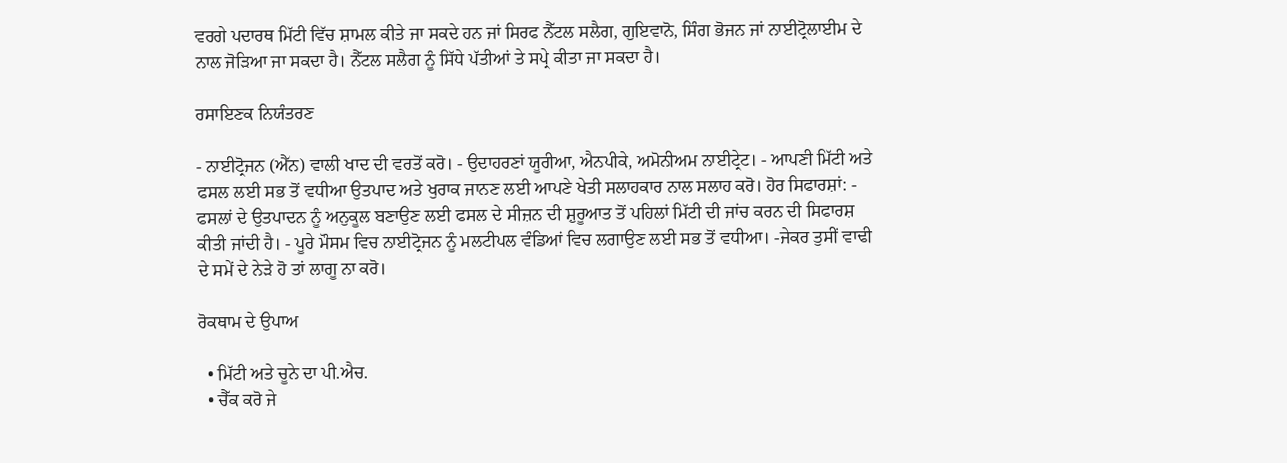ਵਰਗੇ ਪਦਾਰਥ ਮਿੱਟੀ ਵਿੱਚ ਸ਼ਾਮਲ ਕੀਤੇ ਜਾ ਸਕਦੇ ਹਨ ਜਾਂ ਸਿਰਫ ਨੈੱਟਲ ਸਲੈਗ, ਗੁਇਵਾਨੋ, ਸਿੰਗ ਭੋਜਨ ਜਾਂ ਨਾਈਟ੍ਰੋਲਾਈਮ ਦੇ ਨਾਲ ਜੋੜਿਆ ਜਾ ਸਕਦਾ ਹੈ। ਨੈੱਟਲ ਸਲੈਗ ਨੂੰ ਸਿੱਧੇ ਪੱਤੀਆਂ ਤੇ ਸਪ੍ਰੇ ਕੀਤਾ ਜਾ ਸਕਦਾ ਹੈ।

ਰਸਾਇਣਕ ਨਿਯੰਤਰਣ

- ਨਾਈਟ੍ਰੋਜਨ (ਐੱਨ) ਵਾਲੀ ਖਾਦ ਦੀ ਵਰਤੋਂ ਕਰੋ। - ਉਦਾਹਰਣਾਂ ਯੂਰੀਆ, ਐਨਪੀਕੇ, ਅਮੋਨੀਅਮ ਨਾਈਟ੍ਰੇਟ। - ਆਪਣੀ ਮਿੱਟੀ ਅਤੇ ਫਸਲ ਲਈ ਸਭ ਤੋਂ ਵਧੀਆ ਉਤਪਾਦ ਅਤੇ ਖੁਰਾਕ ਜਾਨਣ ਲਈ ਆਪਣੇ ਖੇਤੀ ਸਲਾਹਕਾਰ ਨਾਲ ਸਲਾਹ ਕਰੋ। ਹੋਰ ਸਿਫਾਰਸ਼ਾਂ: - ਫਸਲਾਂ ਦੇ ਉਤਪਾਦਨ ਨੂੰ ਅਨੁਕੂਲ ਬਣਾਉਣ ਲਈ ਫਸਲ ਦੇ ਸੀਜ਼ਨ ਦੀ ਸ਼ੁਰੂਆਤ ਤੋਂ ਪਹਿਲਾਂ ਮਿੱਟੀ ਦੀ ਜਾਂਚ ਕਰਨ ਦੀ ਸਿਫਾਰਸ਼ ਕੀਤੀ ਜਾਂਦੀ ਹੈ। - ਪੂਰੇ ਮੌਸਮ ਵਿਚ ਨਾਈਟ੍ਰੋਜਨ ਨੂੰ ਮਲਟੀਪਲ ਵੰਡਿਆਂ ਵਿਚ ਲਗਾਉਣ ਲਈ ਸਭ ਤੋਂ ਵਧੀਆ। -ਜੇਕਰ ਤੁਸੀਂ ਵਾਢੀ ਦੇ ਸਮੇਂ ਦੇ ਨੇੜੇ ਹੋ ਤਾਂ ਲਾਗੂ ਨਾ ਕਰੋ।

ਰੋਕਥਾਮ ਦੇ ਉਪਾਅ

  • ਮਿੱਟੀ ਅਤੇ ਚੂਨੇ ਦਾ ਪੀ.ਐਚ.
  • ਚੈੱਕ ਕਰੋ ਜੇ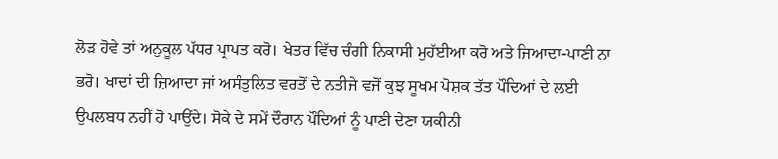ਲੋੜ ਹੋਵੇ ਤਾਂ ਅਨੁਕੂਲ ਪੱਧਰ ਪ੍ਰਾਪਤ ਕਰੋ। ਖੇਤਰ ਵਿੱਚ ਚੰਗੀ ਨਿਕਾਸੀ ਮੁਹੱਈਆ ਕਰੋ ਅਤੇ ਜਿਆਦਾ-ਪਾਣੀ ਨਾ ਭਰੋ। ਖਾਦਾਂ ਦੀ ਜ਼ਿਆਦਾ ਜਾਂ ਅਸੰਤੁਲਿਤ ਵਰਤੋਂ ਦੇ ਨਤੀਜੇ ਵਜੋਂ ਕੁਝ ਸੂਖਮ ਪੋਸ਼ਕ ਤੱਤ ਪੌਦਿਆਂ ਦੇ ਲਈ ਉਪਲਬਧ ਨਹੀਂ ਹੋ ਪਾਉਂਦੇ। ਸੋਕੇ ਦੇ ਸਮੇਂ ਦੌਰਾਨ ਪੌਦਿਆਂ ਨੂੰ ਪਾਣੀ ਦੇਣਾ ਯਕੀਨੀ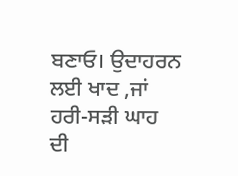ਬਣਾਓ। ਉਦਾਹਰਨ ਲਈ ਖਾਦ ,ਜਾਂ ਹਰੀ-ਸੜੀ ਘਾਹ ਦੀ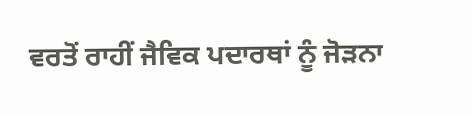ਵਰਤੋਂ ਰਾਹੀਂ ਜੈਵਿਕ ਪਦਾਰਥਾਂ ਨੂੰ ਜੋੜਨਾ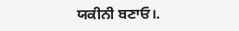ਯਕੀਨੀ ਬਣਾਓ।.